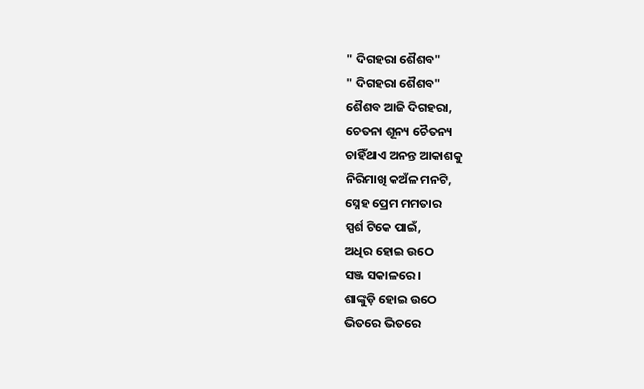" ଦିଗହରା ଶୈଶବ"
" ଦିଗହରା ଶୈଶବ"
ଶୈଶବ ଆଜି ଦିଗହରା,
ଚେତନା ଶୂନ୍ୟ ଚୈତନ୍ୟ
ଚାହିଁଥାଏ ଅନନ୍ତ ଆକାଶକୁ
ନିରିମାଖି କଅଁଳ ମନଟି,
ସ୍ନେହ ପ୍ରେମ ମମତାର
ସ୍ପର୍ଶ ଟିକେ ପାଇଁ,
ଅଧିର ହୋଇ ଉଠେ
ସଞ୍ଜ ସକାଳରେ।
ଶାଙ୍କୁଡ଼ି ହୋଇ ଉଠେ
ଭିତରେ ଭିତରେ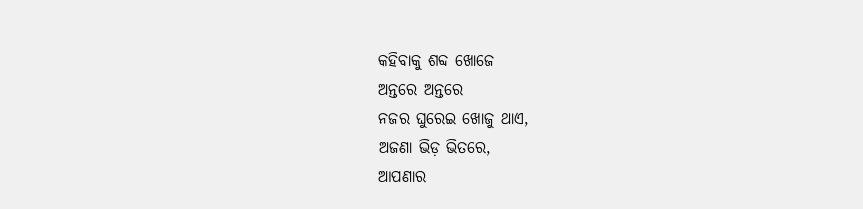କହିବାକୁ ଶବ୍ଦ ଖୋଜେ
ଅନ୍ତରେ ଅନ୍ତରେ
ନଜର ଘୁରେଇ ଖୋଜୁ ଥାଏ,
ଅଜଣା ଭିଡ଼ ଭିତରେ,
ଆପଣାର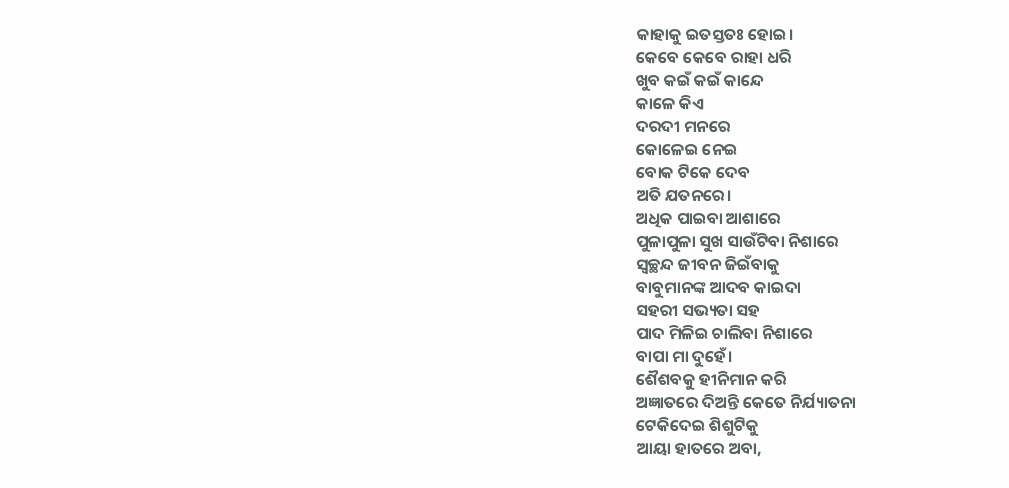କାହାକୁ ଇତସ୍ତତଃ ହୋଇ।
କେବେ କେବେ ରାହା ଧରି
ଖୁବ କଇଁ କଇଁ କାନ୍ଦେ
କାଳେ କିଏ
ଦରଦୀ ମନରେ
କୋଳେଇ ନେଇ
ବୋକ ଟିକେ ଦେବ
ଅତି ଯତନରେ।
ଅଧିକ ପାଇବା ଆଶାରେ
ପୁଳାପୁଳା ସୁଖ ସାଉଁଟିବା ନିଶାରେ
ସ୍ୱଚ୍ଛନ୍ଦ ଜୀବନ ଜିଇଁବାକୁ
ବାବୁମାନଙ୍କ ଆଦବ କାଇଦା
ସହରୀ ସଭ୍ୟତା ସହ
ପାଦ ମିଳିଇ ଚାଲିବା ନିଶାରେ
ବାପା ମା ଦୁହେଁ।
ଶୈଶବକୁ ହୀନିମାନ କରି
ଅଜ୍ଞାତରେ ଦିଅନ୍ତି କେତେ ନିର୍ଯ୍ୟାତନା
ଟେକିଦେଇ ଶିଶୁଟିକୁ
ଆୟା ହାତରେ ଅବା,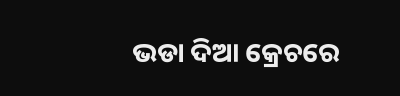ଭଡା ଦିଆ କ୍ରେଚରେ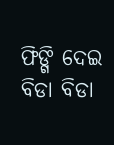ଫିଙ୍ଗି ଦେଇ ବିଡା ବିଡା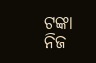ଟଙ୍କା
ନିଜ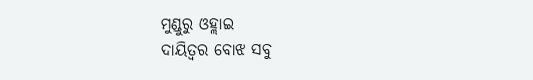ମୁଣ୍ଡୁରୁ ଓହ୍ଲାଇ
ଦାୟିତ୍ୱର ବୋଝ ସବୁ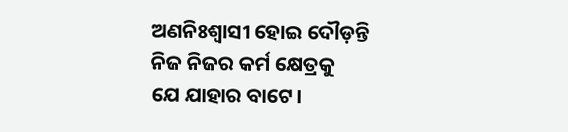ଅଣନିଃଶ୍ୱାସୀ ହୋଇ ଦୌଡ଼ନ୍ତି
ନିଜ ନିଜର କର୍ମ କ୍ଷେତ୍ରକୁ
ଯେ ଯାହାର ବାଟେ।